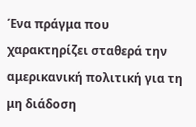Ένα πράγμα που χαρακτηρίζει σταθερά την αμερικανική πολιτική για τη μη διάδοση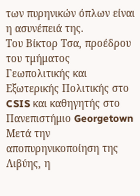των πυρηνικών όπλων είναι η ασυνέπειά της.
Του Βίκτορ Τσα, προέδρου του τμήματος Γεωπολιτικής και Εξωτερικής Πολιτικής στο CSIS και καθηγητής στο Πανεπιστήμιο Georgetown
Μετά την αποπυρηνικοποίηση της Λιβύης, η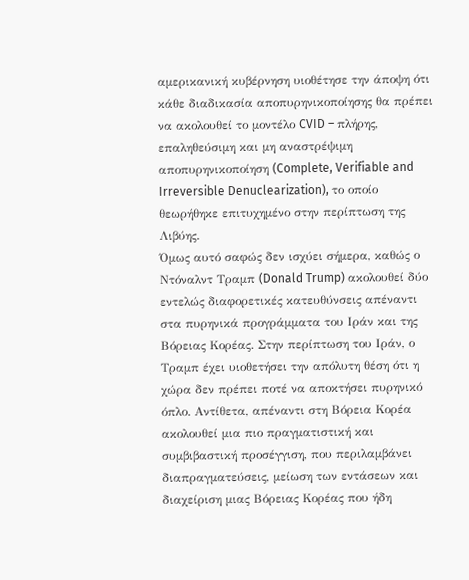αμερικανική κυβέρνηση υιοθέτησε την άποψη ότι κάθε διαδικασία αποπυρηνικοποίησης θα πρέπει να ακολουθεί το μοντέλο CVID – πλήρης, επαληθεύσιμη και μη αναστρέψιμη αποπυρηνικοποίηση (Complete, Verifiable and Irreversible Denuclearization), το οποίο θεωρήθηκε επιτυχημένο στην περίπτωση της Λιβύης.
Όμως αυτό σαφώς δεν ισχύει σήμερα, καθώς ο Ντόναλντ Τραμπ (Donald Trump) ακολουθεί δύο εντελώς διαφορετικές κατευθύνσεις απέναντι στα πυρηνικά προγράμματα του Ιράν και της Βόρειας Κορέας. Στην περίπτωση του Ιράν, ο Τραμπ έχει υιοθετήσει την απόλυτη θέση ότι η χώρα δεν πρέπει ποτέ να αποκτήσει πυρηνικό όπλο. Αντίθετα, απέναντι στη Βόρεια Κορέα ακολουθεί μια πιο πραγματιστική και συμβιβαστική προσέγγιση, που περιλαμβάνει διαπραγματεύσεις, μείωση των εντάσεων και διαχείριση μιας Βόρειας Κορέας που ήδη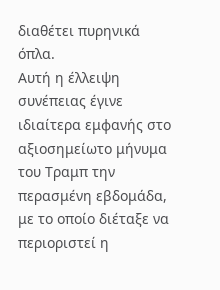διαθέτει πυρηνικά όπλα.
Αυτή η έλλειψη συνέπειας έγινε ιδιαίτερα εμφανής στο αξιοσημείωτο μήνυμα του Τραμπ την περασμένη εβδομάδα, με το οποίο διέταξε να περιοριστεί η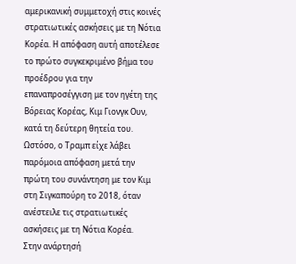αμερικανική συμμετοχή στις κοινές στρατιωτικές ασκήσεις με τη Νότια Κορέα. Η απόφαση αυτή αποτέλεσε το πρώτο συγκεκριμένο βήμα του προέδρου για την επαναπροσέγγιση με τον ηγέτη της Βόρειας Κορέας, Κιμ Γιονγκ Ουν, κατά τη δεύτερη θητεία του. Ωστόσο, ο Τραμπ είχε λάβει παρόμοια απόφαση μετά την πρώτη του συνάντηση με τον Κιμ στη Σιγκαπούρη το 2018, όταν ανέστειλε τις στρατιωτικές ασκήσεις με τη Νότια Κορέα.
Στην ανάρτησή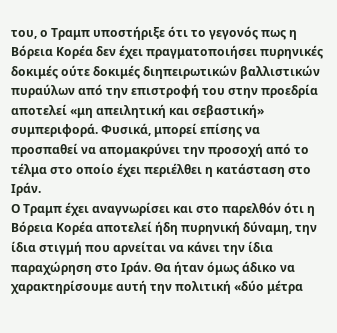του, ο Τραμπ υποστήριξε ότι το γεγονός πως η Βόρεια Κορέα δεν έχει πραγματοποιήσει πυρηνικές δοκιμές ούτε δοκιμές διηπειρωτικών βαλλιστικών πυραύλων από την επιστροφή του στην προεδρία αποτελεί «μη απειλητική και σεβαστική» συμπεριφορά. Φυσικά, μπορεί επίσης να προσπαθεί να απομακρύνει την προσοχή από το τέλμα στο οποίο έχει περιέλθει η κατάσταση στο Ιράν.
Ο Τραμπ έχει αναγνωρίσει και στο παρελθόν ότι η Βόρεια Κορέα αποτελεί ήδη πυρηνική δύναμη, την ίδια στιγμή που αρνείται να κάνει την ίδια παραχώρηση στο Ιράν. Θα ήταν όμως άδικο να χαρακτηρίσουμε αυτή την πολιτική «δύο μέτρα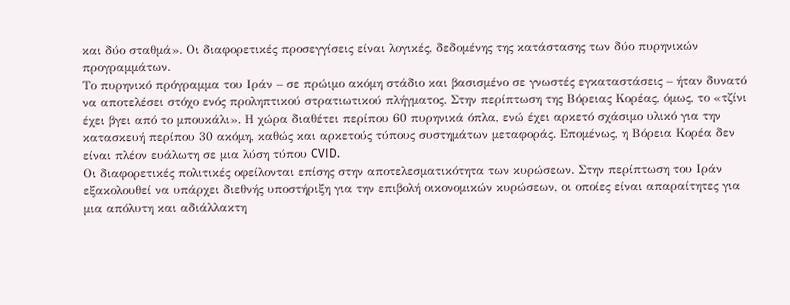και δύο σταθμά». Οι διαφορετικές προσεγγίσεις είναι λογικές, δεδομένης της κατάστασης των δύο πυρηνικών προγραμμάτων.
Το πυρηνικό πρόγραμμα του Ιράν – σε πρώιμο ακόμη στάδιο και βασισμένο σε γνωστές εγκαταστάσεις – ήταν δυνατό να αποτελέσει στόχο ενός προληπτικού στρατιωτικού πλήγματος. Στην περίπτωση της Βόρειας Κορέας, όμως, το «τζίνι έχει βγει από το μπουκάλι». Η χώρα διαθέτει περίπου 60 πυρηνικά όπλα, ενώ έχει αρκετό σχάσιμο υλικό για την κατασκευή περίπου 30 ακόμη, καθώς και αρκετούς τύπους συστημάτων μεταφοράς. Επομένως, η Βόρεια Κορέα δεν είναι πλέον ευάλωτη σε μια λύση τύπου CVID.
Οι διαφορετικές πολιτικές οφείλονται επίσης στην αποτελεσματικότητα των κυρώσεων. Στην περίπτωση του Ιράν εξακολουθεί να υπάρχει διεθνής υποστήριξη για την επιβολή οικονομικών κυρώσεων, οι οποίες είναι απαραίτητες για μια απόλυτη και αδιάλλακτη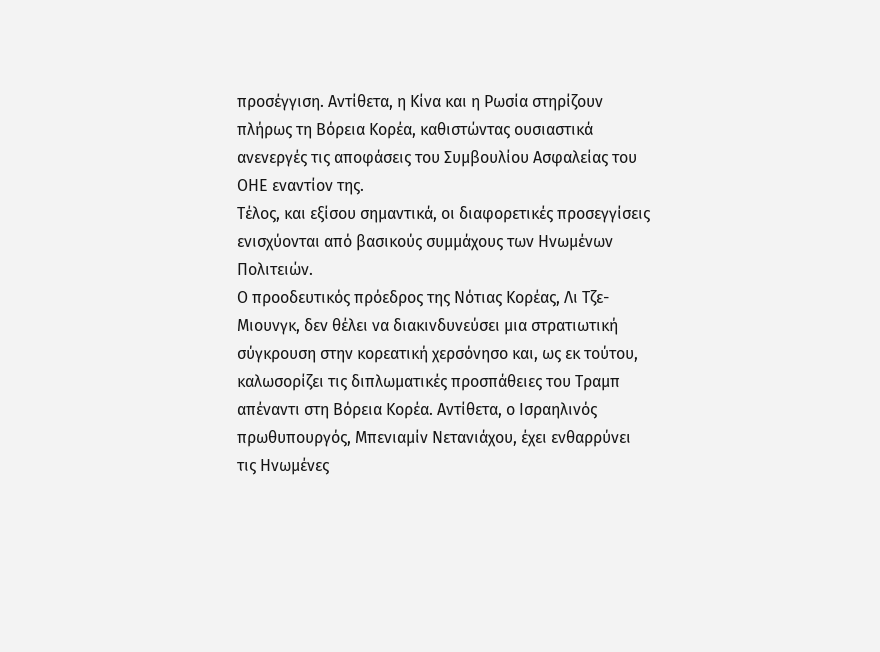προσέγγιση. Αντίθετα, η Κίνα και η Ρωσία στηρίζουν πλήρως τη Βόρεια Κορέα, καθιστώντας ουσιαστικά ανενεργές τις αποφάσεις του Συμβουλίου Ασφαλείας του ΟΗΕ εναντίον της.
Τέλος, και εξίσου σημαντικά, οι διαφορετικές προσεγγίσεις ενισχύονται από βασικούς συμμάχους των Ηνωμένων Πολιτειών.
Ο προοδευτικός πρόεδρος της Νότιας Κορέας, Λι Τζε-Μιουνγκ, δεν θέλει να διακινδυνεύσει μια στρατιωτική σύγκρουση στην κορεατική χερσόνησο και, ως εκ τούτου, καλωσορίζει τις διπλωματικές προσπάθειες του Τραμπ απέναντι στη Βόρεια Κορέα. Αντίθετα, ο Ισραηλινός πρωθυπουργός, Μπενιαμίν Νετανιάχου, έχει ενθαρρύνει τις Ηνωμένες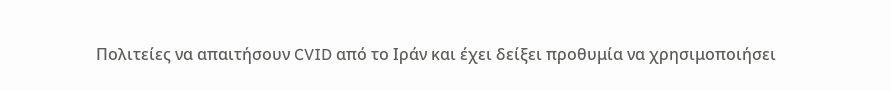Πολιτείες να απαιτήσουν CVID από το Ιράν και έχει δείξει προθυμία να χρησιμοποιήσει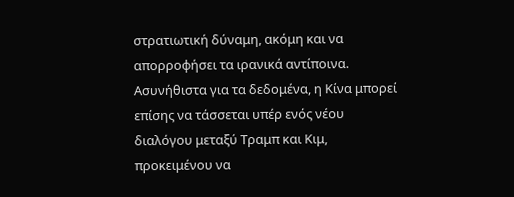στρατιωτική δύναμη, ακόμη και να απορροφήσει τα ιρανικά αντίποινα.
Ασυνήθιστα για τα δεδομένα, η Κίνα μπορεί επίσης να τάσσεται υπέρ ενός νέου διαλόγου μεταξύ Τραμπ και Κιμ, προκειμένου να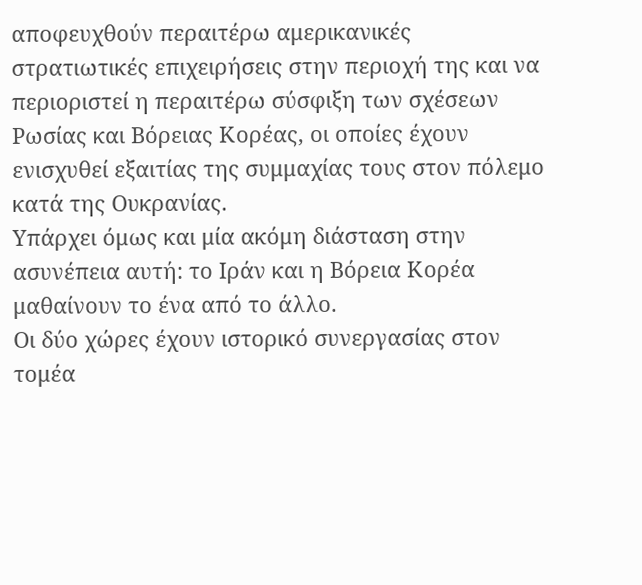αποφευχθούν περαιτέρω αμερικανικές στρατιωτικές επιχειρήσεις στην περιοχή της και να περιοριστεί η περαιτέρω σύσφιξη των σχέσεων Ρωσίας και Βόρειας Κορέας, οι οποίες έχουν ενισχυθεί εξαιτίας της συμμαχίας τους στον πόλεμο κατά της Ουκρανίας.
Υπάρχει όμως και μία ακόμη διάσταση στην ασυνέπεια αυτή: το Ιράν και η Βόρεια Κορέα μαθαίνουν το ένα από το άλλο.
Οι δύο χώρες έχουν ιστορικό συνεργασίας στον τομέα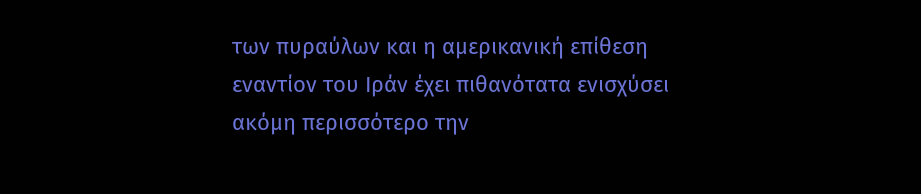των πυραύλων και η αμερικανική επίθεση εναντίον του Ιράν έχει πιθανότατα ενισχύσει ακόμη περισσότερο την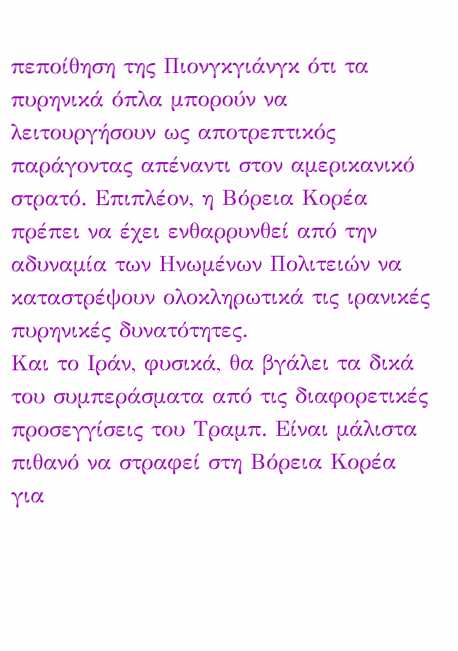πεποίθηση της Πιονγκγιάνγκ ότι τα πυρηνικά όπλα μπορούν να λειτουργήσουν ως αποτρεπτικός παράγοντας απέναντι στον αμερικανικό στρατό. Επιπλέον, η Βόρεια Κορέα πρέπει να έχει ενθαρρυνθεί από την αδυναμία των Ηνωμένων Πολιτειών να καταστρέψουν ολοκληρωτικά τις ιρανικές πυρηνικές δυνατότητες.
Και το Ιράν, φυσικά, θα βγάλει τα δικά του συμπεράσματα από τις διαφορετικές προσεγγίσεις του Τραμπ. Είναι μάλιστα πιθανό να στραφεί στη Βόρεια Κορέα για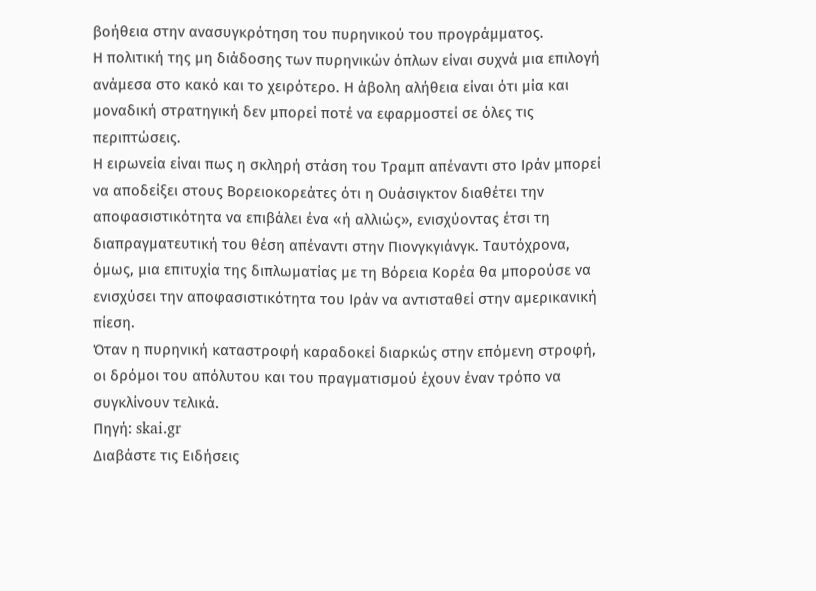βοήθεια στην ανασυγκρότηση του πυρηνικού του προγράμματος.
Η πολιτική της μη διάδοσης των πυρηνικών όπλων είναι συχνά μια επιλογή ανάμεσα στο κακό και το χειρότερο. Η άβολη αλήθεια είναι ότι μία και μοναδική στρατηγική δεν μπορεί ποτέ να εφαρμοστεί σε όλες τις περιπτώσεις.
Η ειρωνεία είναι πως η σκληρή στάση του Τραμπ απέναντι στο Ιράν μπορεί να αποδείξει στους Βορειοκορεάτες ότι η Ουάσιγκτον διαθέτει την αποφασιστικότητα να επιβάλει ένα «ή αλλιώς», ενισχύοντας έτσι τη διαπραγματευτική του θέση απέναντι στην Πιονγκγιάνγκ. Ταυτόχρονα, όμως, μια επιτυχία της διπλωματίας με τη Βόρεια Κορέα θα μπορούσε να ενισχύσει την αποφασιστικότητα του Ιράν να αντισταθεί στην αμερικανική πίεση.
Όταν η πυρηνική καταστροφή καραδοκεί διαρκώς στην επόμενη στροφή, οι δρόμοι του απόλυτου και του πραγματισμού έχουν έναν τρόπο να συγκλίνουν τελικά.
Πηγή: skai.gr
Διαβάστε τις Ειδήσεις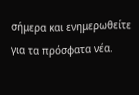σήμερα και ενημερωθείτε για τα πρόσφατα νέα.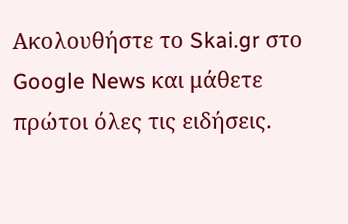Ακολουθήστε το Skai.gr στο Google News και μάθετε πρώτοι όλες τις ειδήσεις.